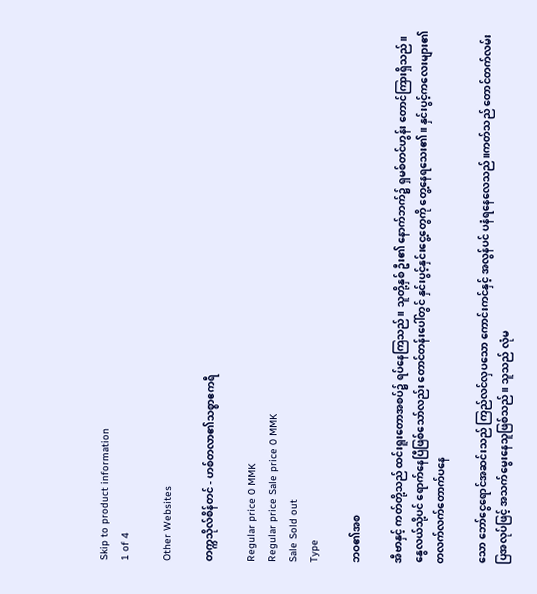Skip to product information
1 of 4

Other Websites

တက္ကသိုလ်စိန်တင် - ဟစ်တလာ၏သစ္စာဧကရီ

Regular price 0 MMK
Regular price Sale price 0 MMK
Sale Sold out
Type

ဘဝ၏အစ

အီဗာနှင့် ကတ်တို့သည် ထင်းရူးတောအစပ်၌ ရပ်နေကြသည်။ သူတို့နှစ် ဦး၏ နောက်ဘက်၌ ရှမစ်တင်ဟွန်း တောင်ကြားရှိသည်။ နွေလယ်သို့ပင် ရောက်နေပြီဖြစ်သော်လည်း တောင်တန်းပေါ်တွင် နှင်းပွင့်နှင်းငွေ့တွေကို တွေ့နေရသေး၏။ နှင်းပွင့်ကလေးများ၏ တလက်လက်တောက်ပနေ

သော ဘော်ငွေရောင်အဆင်းသည် ကြည်လင်လှပသော ကောင်းကင်နှင့် အလွန်ပင် ပနံရနေလေသည်။ကတ်သည် တောင်တက်လမ်းပြအလုပ်ဖြင့် အသက်မွေးနေသူဖြစ်သည်။ သူသည် လုံမ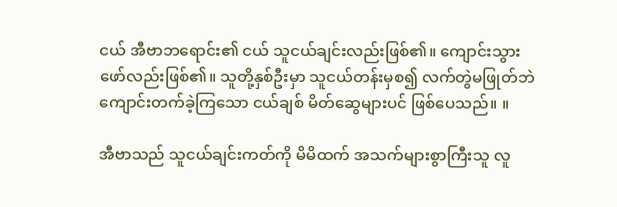ငယ် အီဗာဘရောင်း၏ ငယ် သူငယ်ချင်းလည်းဖြစ်၏။ ကျောင်းသွားဖော်လည်းဖြစ်၏။ သူတို့နှစ်ဦးမှာ သူငယ်တန်းမှစ၍ လက်တွဲမဖြုတ်ဘဲ ကျောင်းတက်ခဲ့ကြသော ငယ်ချစ် မိတ်ဆွေများပင် ဖြစ်ပေသည်။ ။

အီဗာသည် သူငယ်ချင်းကတ်ကို မိမိထက် အသက်များစွာကြီးသူ လူ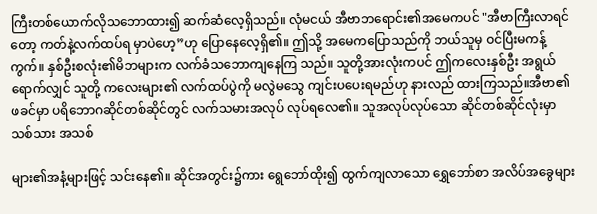ကြီးတစ်ယောက်လိုသဘောထား၍ ဆက်ဆံလေ့ရှိသည်။ လုံမငယ် အီဗာဘရောင်း၏အမေကပင် "အီဗာကြီးလာရင်တော့ ကတ်နဲ့လက်ထပ်ရ မှာပဲဟေ့”ဟု ပြောနေလေ့ရှိ၏။ ဤသို့ အမေကပြောသည်ကို ဘယ်သူမှ ဝင်ပြီးမကန့်ကွက်။ နှစ်ဦးစလုံး၏မိဘများက လက်ခံသဘောကျနေကြ သည်။ သူတို့အားလုံးကပင် ဤကလေးနှစ်ဦး အရွယ်ရောက်လျှင် သူတို့ ကလေးများ၏ လက်ထပ်ပွဲကို မလွဲမသွေ ကျင်းပပေးရမည်ဟု နားလည် ထားကြသည်။အီဗာ၏ ဖခင်မှာ ပရိဘောဂဆိုင်တစ်ဆိုင်တွင် လက်သမားအလုပ် လုပ်ရလေ၏။ သူအလုပ်လုပ်သော ဆိုင်တစ်ဆိုင်လုံးမှာ သစ်သား အသစ်

များ၏အနံ့များဖြင့် သင်းနေ၏။ ဆိုင်အတွင်း၌ကား ရွေဘော်ထိုး၍ ထွက်ကျလာသော ရွှေဘော်စာ အလိပ်အခွေများ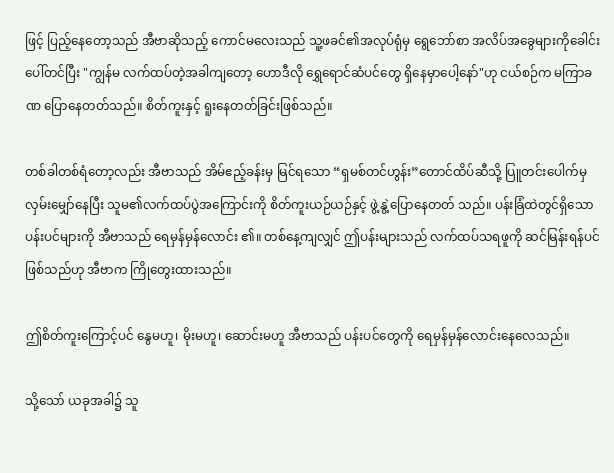ဖြင့် ပြည့်နေတော့သည် အီဗာဆိုသည့် ကောင်မလေးသည် သူ့ဖခင်၏အလုပ်ရုံမှ ရွေဘော်စာ အလိပ်အခွေများကိုခေါင်းပေါ်တင်ပြီး "ကျွန်မ လက်ထပ်တဲ့အခါကျတော့ ဟောဒီလို ရွှေရောင်ဆံပင်တွေ ရှိနေမှာပေါ့နော်"ဟု ငယ်စဉ်က မကြာခဏ ပြောနေတတ်သည်။ စိတ်ကူးနှင့် ရူးနေတတ်ခြင်းဖြစ်သည်။

တစ်ခါတစ်ရံတော့လည်း အီဗာသည် အိမ်ဧည့်ခန်းမှ မြင်ရသော “ရှမစ်တင်ဟွန်း”တောင်ထိပ်ဆီသို့ ပြူတင်းပေါက်မှ လှမ်းမျှော်နေပြီး သူမ၏လက်ထပ်ပွဲအကြောင်းကို စိတ်ကူးယဉ်ယဉ်နှင့် ဖွဲ့နွဲ့ပြောနေတတ် သည်။ ပန်းခြံထဲတွင်ရှိသော ပန်းပင်များကို အီဗာသည် ရေမှန်မှန်လောင်း ၏။ တစ်နေ့ကျလျှင် ဤပန်းများသည် လက်ထပ်သရဖူကို ဆင်မြန်းရန်ပင် ဖြစ်သည်ဟု အီဗာက ကြိုတွေးထားသည်။

ဤစိတ်ကူးကြောင့်ပင် နွေမဟူ၊ မိုးမဟူ၊ ဆောင်းမဟူ အီဗာသည် ပန်းပင်တွေကို ရေမှန်မှန်လောင်းနေလေသည်။

သို့သော် ယခုအခါ၌ သူ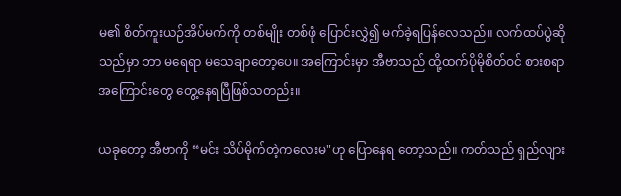မ၏ စိတ်ကူးယဉ်အိပ်မက်ကို တစ်မျိုး တစ်ဖုံ ပြောင်းလွှဲ၍ မက်ခဲ့ရပြန်လေသည်။ လက်ထပ်ပွဲဆိုသည်မှာ ဘာ မရေရာ မသေချာတော့ပေ။ အကြောင်းမှာ အီဗာသည် ထို့ထက်ပိုမိုစိတ်ဝင် စားစရာ အကြောင်းတွေ တွေ့နေရပြီဖြစ်သတည်း။

ယခုတော့ အီဗာကို “မင်း သိပ်မိုက်တဲ့ကလေးမ"ဟု ပြောနေရ တော့သည်။ ကတ်သည် ရှည်လျား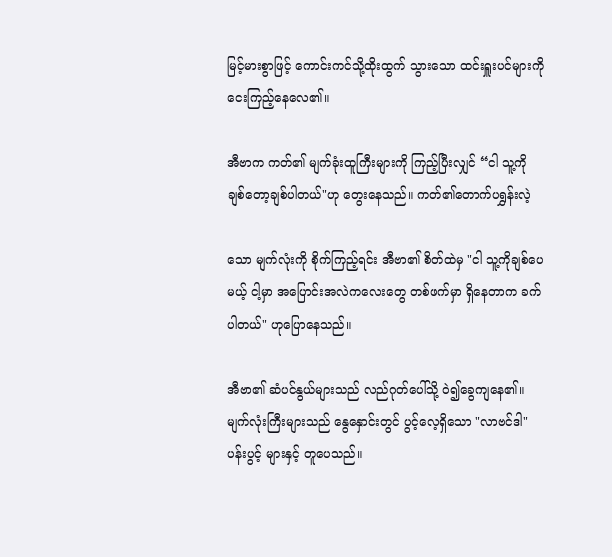မြင့်မားစွာဖြင့် ကောင်းကင်သို့ထိုးထွက် သွားသော ထင်းရှူးပင်များကို ငေးကြည့်နေလေ၏။

အီဗာက ကတ်၏ မျက်ခုံးထူကြီးများကို ကြည့်ပြီးလျှင် “ငါ သူ့ကို ချစ်တော့ချစ်ပါတယ်"ဟု တွေးနေသည်။ ကတ်၏တောက်ပရွှန်းလဲ့

သော မျက်လုံးကို စိုက်ကြည့်ရင်း အီဗာ၏ စိတ်ထဲမှ "ငါ သူ့ကိုချစ်ပေမယ့် ငါ့မှာ အပြောင်းအလဲကလေးတွေ တစ်ဖက်မှာ ရှိနေတာက ခက်ပါတယ်" ဟုပြောနေသည်။

အီဗာ၏ ဆံပင်နွယ်များသည် လည်ဂုတ်ပေါ်သို့ ဝဲ၍ခွေကျနေ၏။ မျက်လုံးကြီးများသည် နွေနှောင်းတွင် ပွင့်လေ့ရှိသော "လာဗင်ဒါ"ပန်းပွင့် များနှင့် တူပေသည်။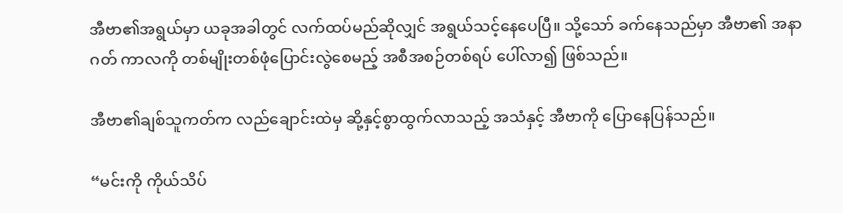အီဗာ၏အရွယ်မှာ ယခုအခါတွင် လက်ထပ်မည်ဆိုလျှင် အရွယ်သင့်နေပေပြီ။ သို့သော် ခက်နေသည်မှာ အီဗာ၏ အနာဂတ် ကာလကို တစ်မျိုးတစ်ဖုံပြောင်းလွဲစေမည့် အစီအစဉ်တစ်ရပ် ပေါ်လာ၍ ဖြစ်သည်။

အီဗာ၏ချစ်သူကတ်က လည်ချောင်းထဲမှ ဆို့နှင့်စွာထွက်လာသည့် အသံနှင့် အီဗာကို ပြောနေပြန်သည်။

“မင်းကို ကိုယ်သိပ်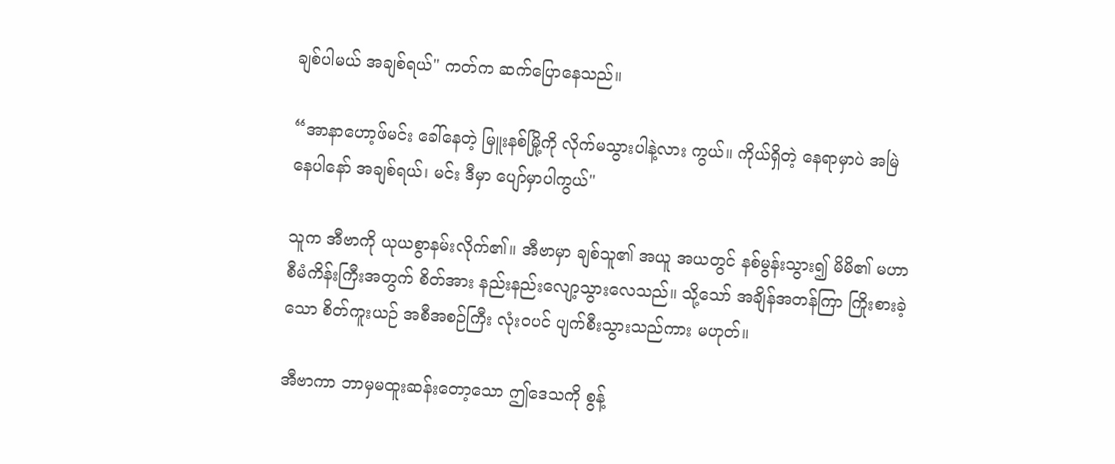ချစ်ပါမယ် အချစ်ရယ်" ကတ်က ဆက်ပြောနေသည်။

“အာနာဟော့ဖ်မင်း ခေါ်နေတဲ့ မြူးနစ်မြို့ကို လိုက်မသွားပါနဲ့လား ကွယ်။ ကိုယ်ရှိတဲ့ နေရာမှာပဲ အမြဲနေပါနော် အချစ်ရယ်၊ မင်း ဒီမှာ ပျော်မှာပါကွယ်"

သူက အီဗာကို ယုယစွာနမ်းလိုက်၏။ အီဗာမှာ ချစ်သူ၏ အယူ အယတွင် နစ်မွန်းသွား၍ မိမိ၏ မဟာစီမံကိန်းကြီးအတွက် စိတ်အား နည်းနည်းလျော့သွားလေသည်။ သို့သော် အချိန်အတန်ကြာ ကြိုးစားခဲ့သော စိတ်ကူးယဉ် အစီအစဉ်ကြီး လုံးဝပင် ပျက်စီးသွားသည်ကား မဟုတ်။

အီဗာကာ ဘာမှမထူးဆန်းတော့သော ဤဒေသကို စွန့်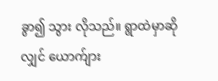ခွာ၍ သွား လိုသည်။ ရွာထဲမှာဆိုလျှင် ယောက်ျား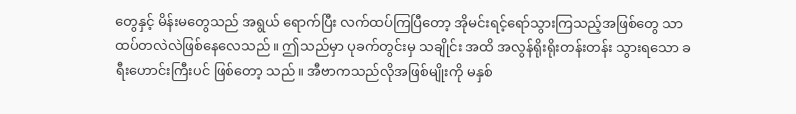တွေနှင့် မိန်းမတွေသည် အရွယ် ရောက်ပြီး လက်ထပ်ကြပြီတော့ အိုမင်းရင့်ရော်သွားကြသည့်အဖြစ်တွေ သာ ထပ်တလဲလဲဖြစ်နေလေသည်။ ဤသည်မှာ ပုခက်တွင်းမှ သချိုင်း အထိ အလွန်ရိုးရိုးတန်းတန်း သွားရသော ခရီးဟောင်းကြီးပင် ဖြစ်တော့ သည်။ အီဗာကသည်လိုအဖြစ်မျိုးကို မနှစ်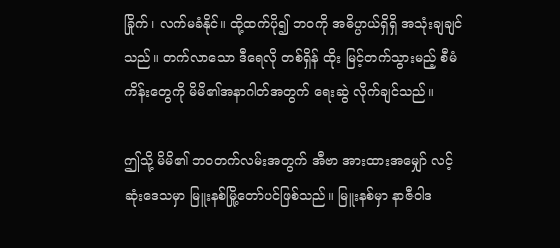ခြိုက်၊ လက်မခံနိုင်။ ထို့ထက်ပို၍ ဘဝကို အဓိပ္ပာယ်ရှိရှိ အသုံးချချင်သည်။ တက်လာသော ဒီရေလို တစ်ရှိန် ထိုး မြင့်တက်သွားမည့် စီမံကိန်းတွေကို မိမိ၏အနာဂါတ်အတွက် ရေးဆွဲ လိုက်ချင်သည်။

ဤသို့ မိမိ၏ ဘဝတက်လမ်းအတွက် အီဗာ အားထားအမျှော် လင့်ဆုံးဒေသမှာ မြူးနစ်မြို့တော်ပင်ဖြစ်သည်။ မြူးနစ်မှာ နာဇီဝါဒ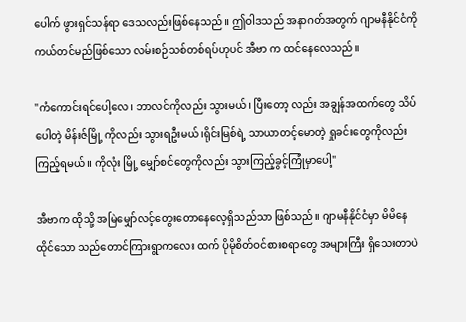ပေါက် ဖွားရှင်သန်ရာ ဒေသလည်းဖြစ်နေသည်။ ဤဝါဒသည် အနာဂတ်အတွက် ဂျာမနီနိုင်ငံကို ကယ်တင်မည်ဖြစ်သော လမ်းစဉ်သစ်တစ်ရပ်ဟုပင် အီဗာ က ထင်နေလေသည်။

"ကံကောင်းရင်ပေါ့လေ၊ ဘာလင်ကိုလည်း သွားမယ်၊ ပြီးတော့ လည်း အချွန်အထက်တွေ သိပ်ပေါတဲ့ မိန်းဇ်မြို့ ကိုလည်း သွားရဦးမယ်၊ရိုင်းမြစ်ရဲ့ သာယာတင့်မောတဲ့ ရှုခင်းတွေကိုလည်း ကြည့်ရမယ်။ ကိုလုံး မြို့ မျှော်စင်တွေကိုလည်း သွားကြည့်ခွင့်ကြုံမှာပေါ့"

အီဗာက ထိုသို့ အမြဲမျှော်လင့်တွေးတောနေလေ့ရှိသည်သာ ဖြစ်သည်။ ဂျာမနီနိုင်ငံမှာ မိမိနေထိုင်သော သည်တောင်ကြားရွာကလေး ထက် ပိုမိုစိတ်ဝင်စားစရာတွေ အများကြီး ရှိသေးတာပဲ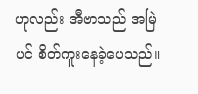ဟုလည်း အီဗာသည် အမြဲပင် စိတ်ကူးနေခဲ့ပေသည်။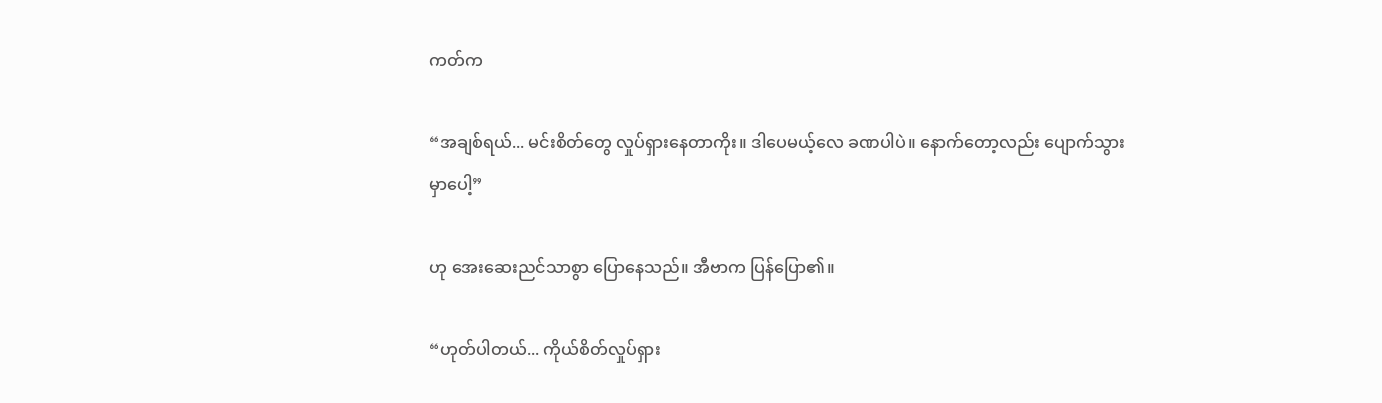ကတ်က

“အချစ်ရယ်... မင်းစိတ်တွေ လှုပ်ရှားနေတာကိုး။ ဒါပေမယ့်လေ ခဏပါပဲ။ နောက်တော့လည်း ပျောက်သွားမှာပေါ့”

ဟု အေးဆေးညင်သာစွာ ပြောနေသည်။ အီဗာက ပြန်ပြော၏။

“ဟုတ်ပါတယ်... ကိုယ်စိတ်လှုပ်ရှား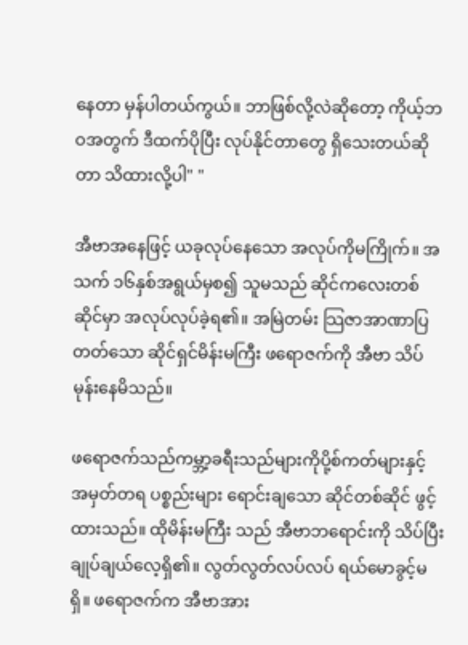နေတာ မှန်ပါတယ်ကွယ်။ ဘာဖြစ်လို့လဲဆိုတော့ ကိုယ့်ဘဝအတွက် ဒီထက်ပိုပြီး လုပ်နိုင်တာတွေ ရှိသေးတယ်ဆိုတာ သိထားလို့ပါ" "

အီဗာအနေဖြင့် ယခုလုပ်နေသော အလုပ်ကိုမကြိုက်။ အသက် ၁၆နှစ်အရွယ်မှစ၍ သူမသည် ဆိုင်ကလေးတစ်ဆိုင်မှာ အလုပ်လုပ်ခဲ့ရ၏။ အမြဲတမ်း သြဇာအာဏာပြတတ်သော ဆိုင်ရှင်မိန်းမကြီး ဖရောဇက်ကို အီဗာ သိပ်မုန်းနေမိသည်။

ဖရောဇက်သည်ကမ္ဘာ့ခရီးသည်များကိုပို့စ်ကတ်များနှင့် အမှတ်တရ ပစ္စည်းများ ရောင်းချသော ဆိုင်တစ်ဆိုင် ဖွင့်ထားသည်။ ထိုမိန်းမကြီး သည် အီဗာဘရောင်းကို သိပ်ပြီး ချုပ်ချယ်လေ့ရှိ၏။ လွတ်လွတ်လပ်လပ် ရယ်မောခွင့်မရှိ။ ဖရောဇက်က အီဗာအား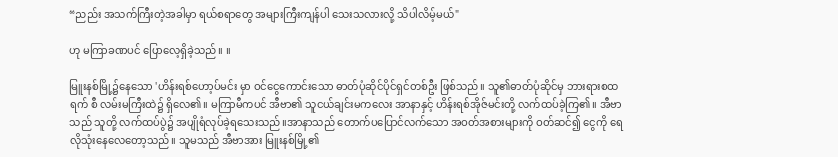“ညည်း အသက်ကြီးတဲ့အခါမှာ ရယ်စရာတွေ အများကြီးကျန်ပါ သေးသလားလို့ သိပါလိမ့်မယ်"

ဟု မကြာခဏပင် ပြောလေ့ရှိခဲ့သည်။ ။

မြူးနစ်မြို့၌နေသော 'ဟိန်းရစ်ဟော့ပ်မင်း မှာ ဝင်ငွေကောင်းသော ဓာတ်ပုံဆိုင်ပိုင်ရှင်တစ်ဦး ဖြစ်သည်။ သူ၏ဓာတ်ပုံဆိုင်မှ ဘားရားစထရက် စီ လမ်းမကြီးထဲ၌ ရှိလေ၏။ မကြာမီကပင် အီဗာ၏ သူငယ်ချင်းမကလေး အာနာနှင့် ဟိန်းရစ်အိုဇ်မင်းတို့ လက်ထပ်ခဲ့ကြ၏။ အီဗာသည် သူတို့ လက်ထပ်ပွဲ၌ အပျိုရံလုပ်ခဲ့ရသေးသည်။အာနာသည် တောက်ပပြောင်လက်သော အဝတ်အစားများကို ဝတ်ဆင်၍ ငွေကို ရေလိုသုံးနေလေတော့သည်။ သူမသည် အီဗာအား မြူးနစ်မြို့၏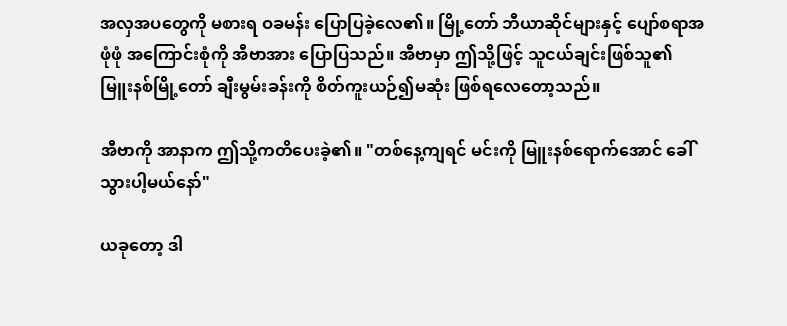အလှအပတွေကို မစားရ ဝခမန်း ပြောပြခဲ့လေ၏။ မြို့တော် ဘီယာဆိုင်များနှင့် ပျော်စရာအဖုံဖုံ အကြောင်းစုံကို အီဗာအား ပြောပြသည်။ အီဗာမှာ ဤသို့ဖြင့် သူငယ်ချင်းဖြစ်သူ၏ မြူးနစ်မြို့တော် ချီးမွမ်းခန်းကို စိတ်ကူးယဉ်၍မဆုံး ဖြစ်ရလေတော့သည်။

အီဗာကို အာနာက ဤသို့ကတိပေးခဲ့၏။ "တစ်နေ့ကျရင် မင်းကို မြူးနစ်ရောက်အောင် ခေါ်သွားပါ့မယ်နော်"

ယခုတော့ ဒါ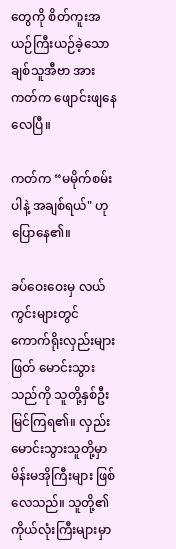တွေကို စိတ်ကူးအယဉ်ကြီးယဉ်ခဲ့သော ချစ်သူအီဗာ အား ကတ်က ဖျောင်းဖျနေလေပြီ။

ကတ်က “မမိုက်စမ်းပါနဲ့ အချစ်ရယ်" ဟု ပြောနေ၏။

ခပ်ဝေးဝေးမှ လယ်ကွင်းများတွင် ကောက်ရိုးလှည်းများ ဖြတ် မောင်းသွားသည်ကို သူတို့နှစ်ဦးမြင်ကြရ၏။ လှည်းမောင်းသွားသူတို့မှာ မိန်းမအိုကြီးများ ဖြစ်လေသည်။ သူတို့၏ ကိုယ်လုံးကြီးများမှာ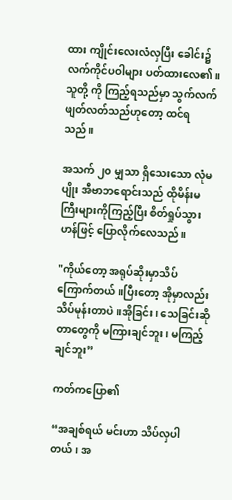ထား ကျိုင်းလေးလံလှပြီး ခေါင်း၌ လက်ကိုင်ပဝါများ ပတ်ထားလေ၏။ သူတို့ ကို ကြည့်ရသည်မှာ သွက်လက်ဖျတ်လတ်သည်ဟုတော့ ထင်ရသည်။

အသက် ၂၀ မျှသာ ရှိသေးသော လုံမပျိုး အီဗာဘရောင်းသည် ထိုမိန်းမကြီးများကိုကြည့်ပြီး စိတ်ရှုပ်သွားဟန်ဖြင့် ပြောလိုက်လေသည်။

"ကိုယ်တော့ အရုပ်ဆိုးမှာသိပ်ကြောက်တယ်။ပြီးတော့ အိုမှာလည်း သိပ်မုန်းတာပဲ။အိုခြင်း၊ သေခြင်းဆိုတာတွေကို မကြားချင်ဘူး၊ မကြည့် ချင်ဘူး”

ကတ်ကပြော၏

“အချစ်ရယ် မင်းဟာ သိပ်လှပါတယ်၊ အ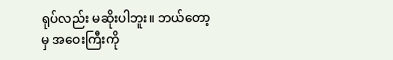ရုပ်လည်း မဆိုးပါဘူး။ ဘယ်တော့မှ အဝေးကြီးကို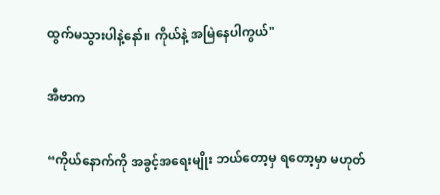ထွက်မသွားပါနဲ့နော်။ ကိုယ်နဲ့ အမြဲနေပါကွယ်"

အီဗာက

“ကိုယ်နောက်ကို အခွင့်အရေးမျိုး ဘယ်တော့မှ ရတော့မှာ မဟုတ်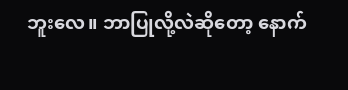ဘူးလေ။ ဘာပြုလို့လဲဆိုတော့ နောက်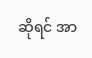ဆိုရင် အာ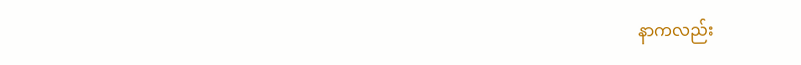နာကလည်း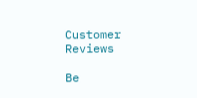Customer Reviews

Be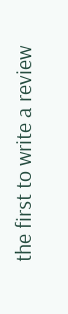the first to write a review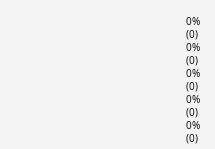0%
(0)
0%
(0)
0%
(0)
0%
(0)
0%
(0)